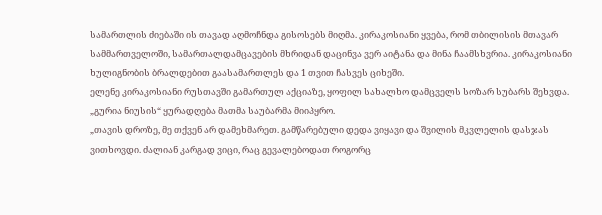სამართლის ძიებაში ის თავად აღმოჩნდა გისოსებს მიღმა. კირაკოსიანი ყვება, რომ თბილისის მთავარ სამმართველოში, სამართალდამცავების მხრიდან დაცინვა ვერ აიტანა და მინა ჩაამსხვრია. კირაკოსიანი ხულიგნობის ბრალდებით გაასამართლეს და 1 თვით ჩასვეს ციხეში.
ელენე კირაკოსიანი რუსთავში გამართულ აქციაზე, ყოფილ სახალხო დამცველს სოზარ სუბარს შეხვდა. „გურია ნიუსის“ ყურადღება მათმა საუბარმა მიიპყრო.
„თავის დროზე, მე თქვენ არ დამეხმარეთ. გამწარებული დედა ვიყავი და შვილის მკვლელის დასჯას ვითხოვდი. ძალიან კარგად ვიცი, რაც გევალებოდათ როგორც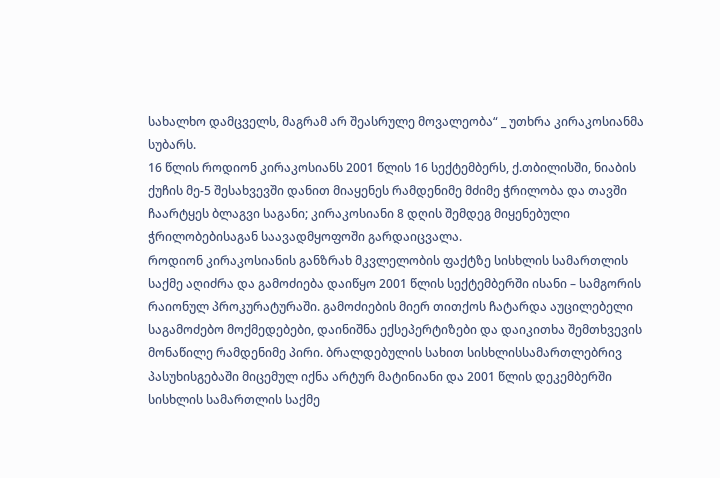სახალხო დამცველს, მაგრამ არ შეასრულე მოვალეობა“ _ უთხრა კირაკოსიანმა სუბარს.
16 წლის როდიონ კირაკოსიანს 2001 წლის 16 სექტემბერს, ქ.თბილისში, ნიაბის ქუჩის მე-5 შესახვევში დანით მიაყენეს რამდენიმე მძიმე ჭრილობა და თავში ჩაარტყეს ბლაგვი საგანი; კირაკოსიანი 8 დღის შემდეგ მიყენებული ჭრილობებისაგან საავადმყოფოში გარდაიცვალა.
როდიონ კირაკოსიანის განზრახ მკვლელობის ფაქტზე სისხლის სამართლის საქმე აღიძრა და გამოძიება დაიწყო 2001 წლის სექტემბერში ისანი – სამგორის რაიონულ პროკურატურაში. გამოძიების მიერ თითქოს ჩატარდა აუცილებელი საგამოძებო მოქმედებები, დაინიშნა ექსეპერტიზები და დაიკითხა შემთხვევის მონაწილე რამდენიმე პირი. ბრალდებულის სახით სისხლისსამართლებრივ პასუხისგებაში მიცემულ იქნა არტურ მატინიანი და 2001 წლის დეკემბერში სისხლის სამართლის საქმე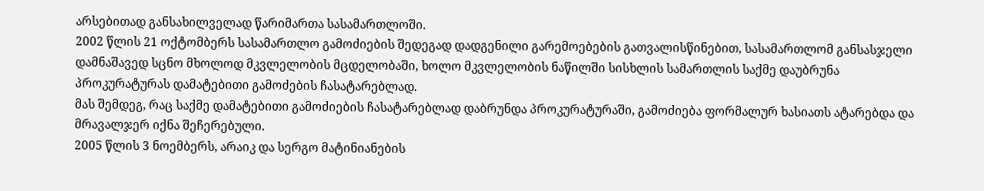არსებითად განსახილველად წარიმართა სასამართლოში.
2002 წლის 21 ოქტომბერს სასამართლო გამოძიების შედეგად დადგენილი გარემოებების გათვალისწინებით, სასამართლომ განსასჯელი დამნაშავედ სცნო მხოლოდ მკვლელობის მცდელობაში, ხოლო მკვლელობის ნაწილში სისხლის სამართლის საქმე დაუბრუნა პროკურატურას დამატებითი გამოძების ჩასატარებლად.
მას შემდეგ, რაც საქმე დამატებითი გამოძიების ჩასატარებლად დაბრუნდა პროკურატურაში, გამოძიება ფორმალურ ხასიათს ატარებდა და მრავალჯერ იქნა შეჩერებული.
2005 წლის 3 ნოემბერს, არაიკ და სერგო მატინიანების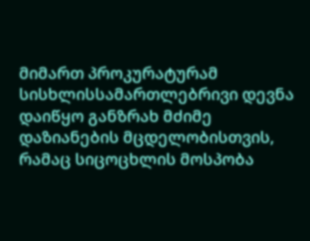მიმართ პროკურატურამ სისხლისსამართლებრივი დევნა დაიწყო განზრახ მძიმე დაზიანების მცდელობისთვის, რამაც სიცოცხლის მოსპობა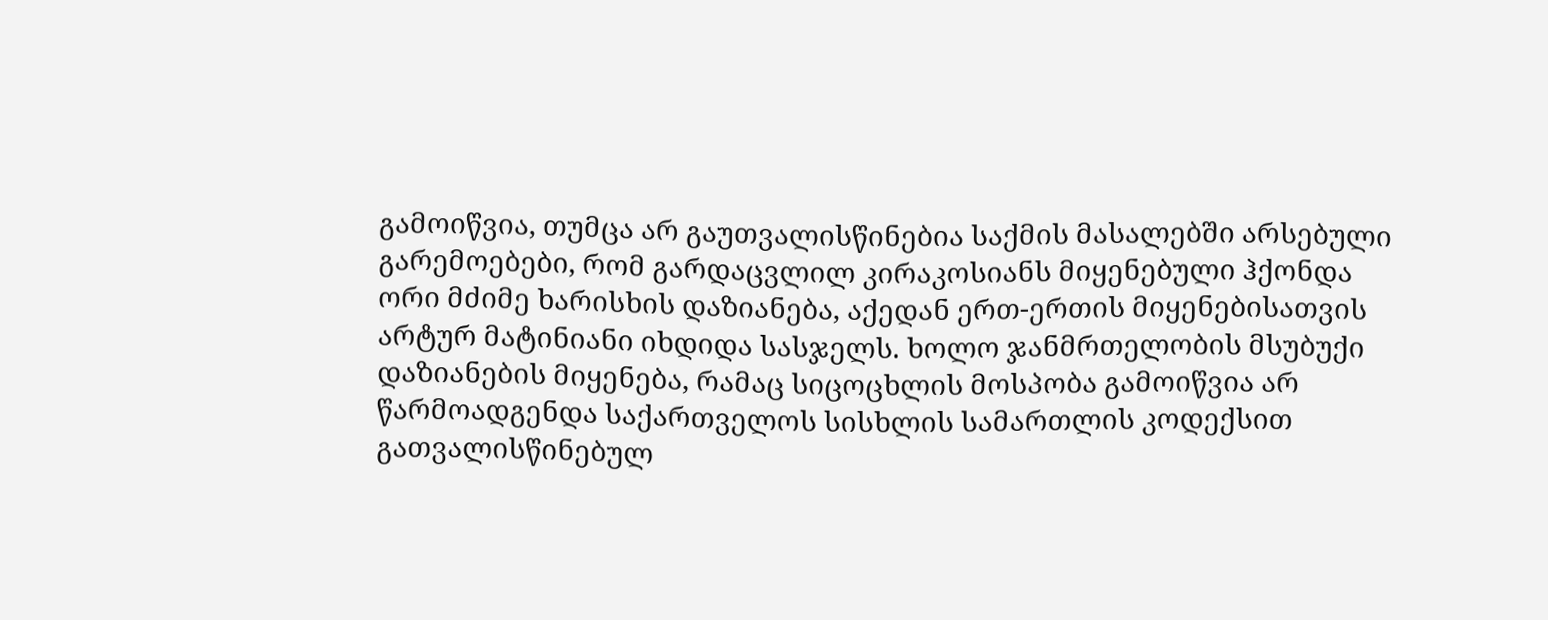გამოიწვია, თუმცა არ გაუთვალისწინებია საქმის მასალებში არსებული გარემოებები, რომ გარდაცვლილ კირაკოსიანს მიყენებული ჰქონდა ორი მძიმე ხარისხის დაზიანება, აქედან ერთ-ერთის მიყენებისათვის არტურ მატინიანი იხდიდა სასჯელს. ხოლო ჯანმრთელობის მსუბუქი დაზიანების მიყენება, რამაც სიცოცხლის მოსპობა გამოიწვია არ წარმოადგენდა საქართველოს სისხლის სამართლის კოდექსით გათვალისწინებულ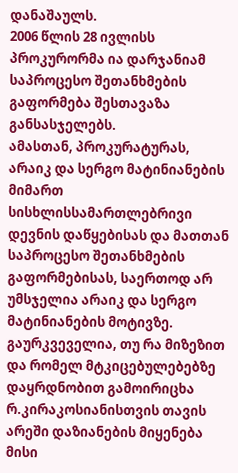დანაშაულს.
2006 წლის 28 ივლისს პროკურორმა ია დარჯანიამ საპროცესო შეთანხმების გაფორმება შესთავაზა განსასჯელებს.
ამასთან, პროკურატურას, არაიკ და სერგო მატინიანების მიმართ სისხლისსამართლებრივი დევნის დაწყებისას და მათთან საპროცესო შეთანხმების გაფორმებისას, საერთოდ არ უმსჯელია არაიკ და სერგო მატინიანების მოტივზე. გაურკვეველია, თუ რა მიზეზით და რომელ მტკიცებულებებზე დაყრდნობით გამოირიცხა რ.კირაკოსიანისთვის თავის არეში დაზიანების მიყენება მისი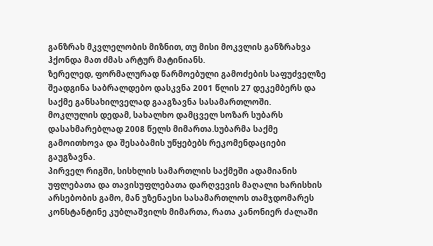განზრახ მკვლელობის მიზნით, თუ მისი მოკვლის განზრახვა ჰქონდა მათ ძმას არტურ მატინიანს.
ზერელედ, ფორმალურად წარმოებული გამოძების საფუძველზე შეადგინა საბრალდებო დასკვნა 2001 წლის 27 დეკემბერს და საქმე განსახილველად გააგზავნა სასამართლოში.
მოკლულის დედამ, სახალხო დამცველ სოზარ სუბარს დასახმარებლად 2008 წელს მიმართა.სუბარმა საქმე გამოითხოვა და შესაბამის უწყებებს რეკომენდაციები გაუგზავნა.
პირველ რიგში, სისხლის სამართლის საქმეში ადამიანის უფლებათა და თავისუფლებათა დარღვევის მაღალი ხარისხის არსებობის გამო, მან უზენაესი სასამართლოს თამჯდომარეს კონსტანტინე კუბლაშვილს მიმართა, რათა კანონიერ ძალაში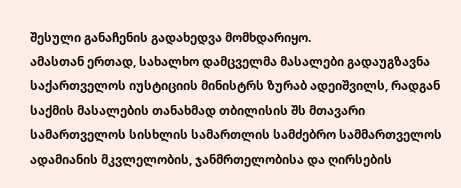შესული განაჩენის გადახედვა მომხდარიყო.
ამასთან ერთად, სახალხო დამცველმა მასალები გადაუგზავნა საქართველოს იუსტიციის მინისტრს ზურაბ ადეიშვილს, რადგან საქმის მასალების თანახმად თბილისის შს მთავარი სამართველოს სისხლის სამართლის სამძებრო სამმართველოს ადამიანის მკვლელობის, ჯანმრთელობისა და ღირსების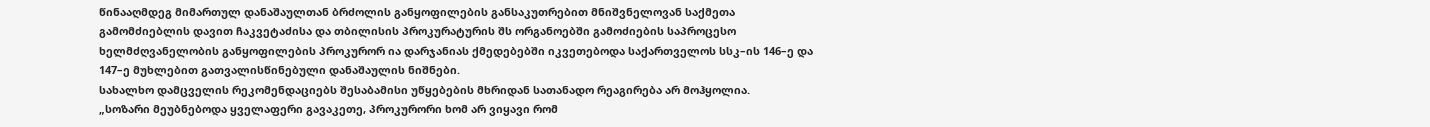წინააღმდეგ მიმართულ დანაშაულთან ბრძოლის განყოფილების განსაკუთრებით მნიშვნელოვან საქმეთა გამომძიებლის დავით ჩაკვეტაძისა და თბილისის პროკურატურის შს ორგანოებში გამოძიების საპროცესო ხელმძღვანელობის განყოფილების პროკურორ ია დარჯანიას ქმედებებში იკვეთებოდა საქართველოს სსკ–ის 146–ე და 147–ე მუხლებით გათვალისწინებული დანაშაულის ნიშნები.
სახალხო დამცველის რეკომენდაციებს შესაბამისი უწყებების მხრიდან სათანადო რეაგირება არ მოჰყოლია.
„სოზარი მეუბნებოდა ყველაფერი გავაკეთე, პროკურორი ხომ არ ვიყავი რომ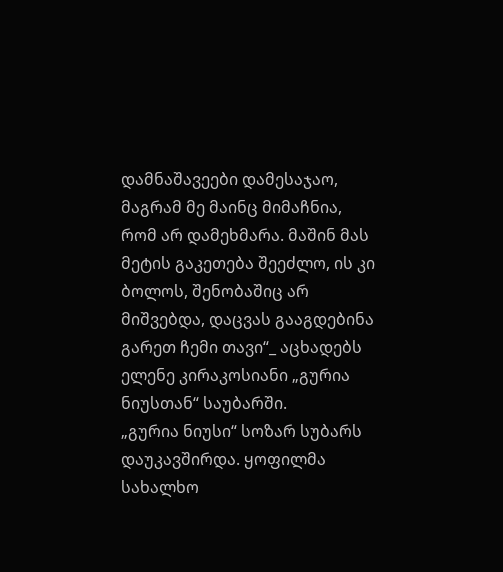დამნაშავეები დამესაჯაო, მაგრამ მე მაინც მიმაჩნია, რომ არ დამეხმარა. მაშინ მას მეტის გაკეთება შეეძლო, ის კი ბოლოს, შენობაშიც არ მიშვებდა, დაცვას გააგდებინა გარეთ ჩემი თავი“_ აცხადებს ელენე კირაკოსიანი „გურია ნიუსთან“ საუბარში.
„გურია ნიუსი“ სოზარ სუბარს დაუკავშირდა. ყოფილმა სახალხო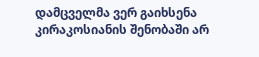დამცველმა ვერ გაიხსენა კირაკოსიანის შენობაში არ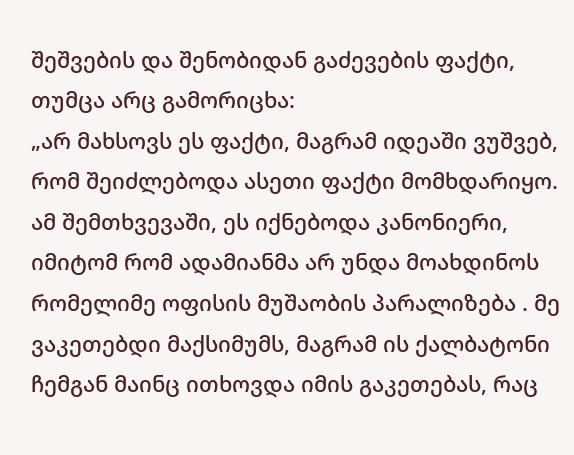შეშვების და შენობიდან გაძევების ფაქტი, თუმცა არც გამორიცხა:
„არ მახსოვს ეს ფაქტი, მაგრამ იდეაში ვუშვებ, რომ შეიძლებოდა ასეთი ფაქტი მომხდარიყო. ამ შემთხვევაში, ეს იქნებოდა კანონიერი, იმიტომ რომ ადამიანმა არ უნდა მოახდინოს რომელიმე ოფისის მუშაობის პარალიზება . მე ვაკეთებდი მაქსიმუმს, მაგრამ ის ქალბატონი ჩემგან მაინც ითხოვდა იმის გაკეთებას, რაც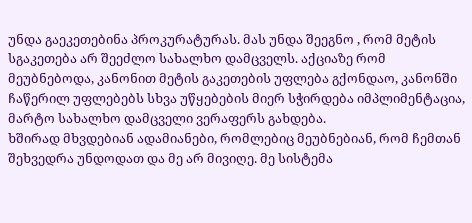უნდა გაეკეთებინა პროკურატურას. მას უნდა შეეგნო , რომ მეტის სგაკეთება არ შეეძლო სახალხო დამცველს. აქციაზე რომ მეუბნებოდა, კანონით მეტის გაკეთების უფლება გქონდაო, კანონში ჩაწერილ უფლებებს სხვა უწყებების მიერ სჭირდება იმპლიმენტაცია, მარტო სახალხო დამცველი ვერაფერს გახდება.
ხშირად მხვდებიან ადამიანები, რომლებიც მეუბნებიან, რომ ჩემთან შეხვედრა უნდოდათ და მე არ მივიღე. მე სისტემა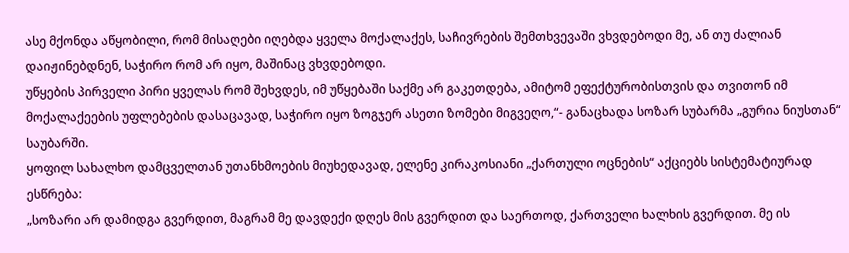ასე მქონდა აწყობილი, რომ მისაღები იღებდა ყველა მოქალაქეს, საჩივრების შემთხვევაში ვხვდებოდი მე, ან თუ ძალიან დაიჟინებდნენ, საჭირო რომ არ იყო, მაშინაც ვხვდებოდი.
უწყების პირველი პირი ყველას რომ შეხვდეს, იმ უწყებაში საქმე არ გაკეთდება, ამიტომ ეფექტურობისთვის და თვითონ იმ მოქალაქეების უფლებების დასაცავად, საჭირო იყო ზოგჯერ ასეთი ზომები მიგვეღო,“- განაცხადა სოზარ სუბარმა „გურია ნიუსთან“ საუბარში.
ყოფილ სახალხო დამცველთან უთანხმოების მიუხედავად, ელენე კირაკოსიანი „ქართული ოცნების“ აქციებს სისტემატიურად ესწრება:
„სოზარი არ დამიდგა გვერდით, მაგრამ მე დავდექი დღეს მის გვერდით და საერთოდ, ქართველი ხალხის გვერდით. მე ის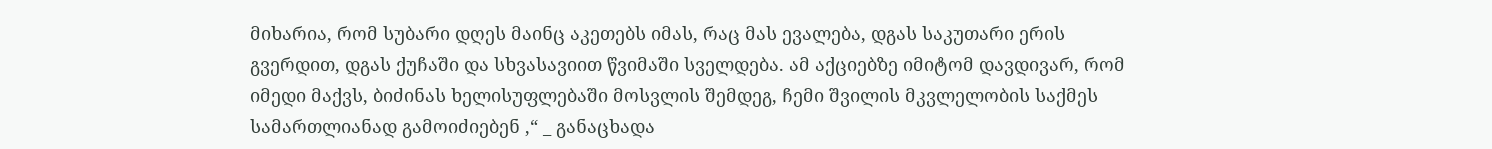მიხარია, რომ სუბარი დღეს მაინც აკეთებს იმას, რაც მას ევალება, დგას საკუთარი ერის გვერდით, დგას ქუჩაში და სხვასავიით წვიმაში სველდება. ამ აქციებზე იმიტომ დავდივარ, რომ იმედი მაქვს, ბიძინას ხელისუფლებაში მოსვლის შემდეგ, ჩემი შვილის მკვლელობის საქმეს სამართლიანად გამოიძიებენ ,“ _ განაცხადა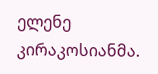ელენე კირაკოსიანმა.